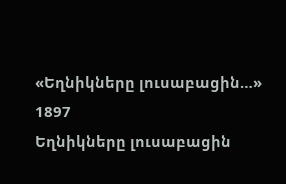«Եղնիկները լուսաբացին…»
1897
Եղնիկները լուսաբացին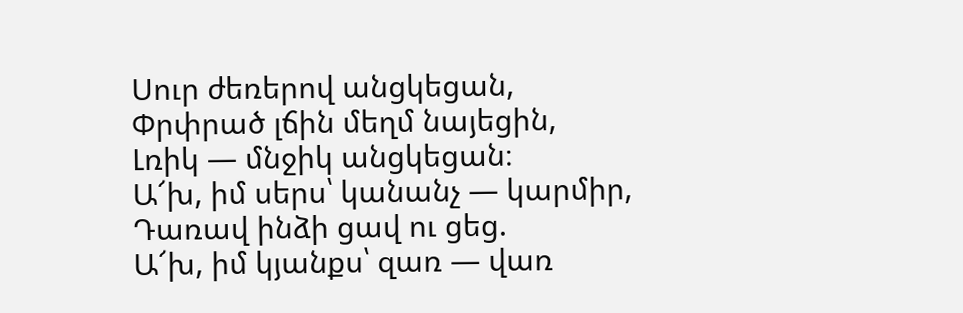Սուր ժեռերով անցկեցան,
Փրփրած լճին մեղմ նայեցին,
Լռիկ — մնջիկ անցկեցան։
Ա՜խ, իմ սերս՝ կանանչ — կարմիր,
Դառավ ինձի ցավ ու ցեց.
Ա՜խ, իմ կյանքս՝ զառ — վառ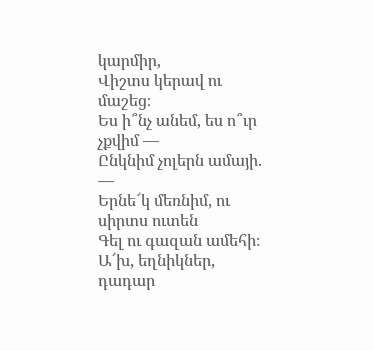կարմիր,
Վիշտս կերավ ու մաշեց։
Ես ի՞նչ անեմ, ես ո՞ւր չքվիմ —
Ընկնիմ չոլերն ամայի. —
Երնե՜կ մեռնիմ, ու սիրտս ուտեն
Գել ու գազան ամեհի։
Ա՜խ, եղնիկներ, դադար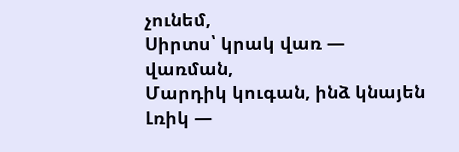չունեմ,
Սիրտս՝ կրակ վառ — վառման,
Մարդիկ կուգան, ինձ կնայեն
Լռիկ —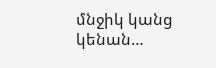մնջիկ կանց կենան…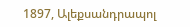1897, Ալեքսանդրապոլ